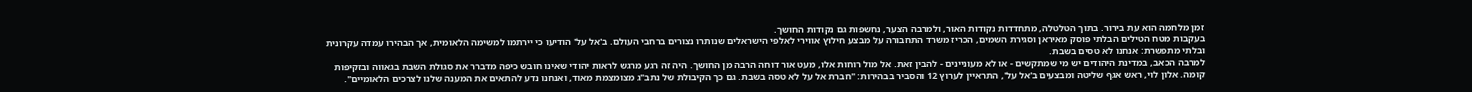זמן מלחמה הוא עת בירור. בתוך הטלטלה, מתחדדות נקודות האור, ולמרבה הצער, נחשפות גם נקודות החושך.
בעקבות מטח הטילים הבלתי פוסק מאיראן וסגירת השמים, הכריז משרד התחבורה על מבצע חילוץ אווירי לאלפי הישראלים שנותרו נצורים ברחבי העולם. ב'אל על' הודיעו כי יירתמו למשימה הלאומית, אך הבהירו עמדה עקרונית ובלתי מתפשרת: אנחנו לא טסים בשבת.
למרבה הכאב, במדינת היהודים יש מי שמתקשים - או לא מעוניינים - להבין זאת. אל מול רוחות אלו, מעט אור דוחה הרבה מן החושך. היה זה רגע מרגש לראות יהודי שאינו חובש כיפה מדברר את סגולת השבת בגאווה ובזקיפות קומה. אלון לוי, ראש אגף שליטה ומבצעים ב'אל על', התראיין לערוץ 12 והסביר בבהירות: "חברת אל על לא טסה בשבת. גם כך הקיבולת של נתב"ג מצומצמת מאוד, ואנחנו נדע להתאים את המענה שלנו לצרכים הלאומיים".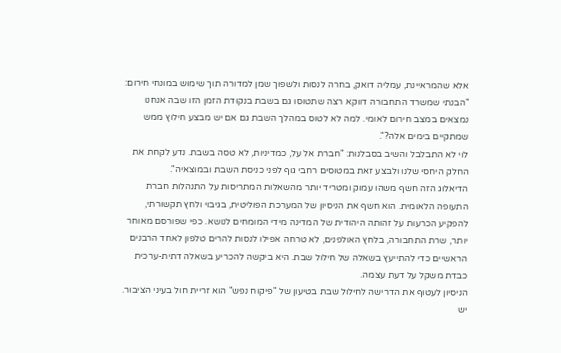אלא שהמראיינת, עמליה דואק, בחרה לנסות ולשפוך שמן למדורה תוך שימוש במונחי חירום: "הבנתי שמשרד התחבורה דווקא רצה שתטוסו גם בשבת בנקודת הזמן הזו שבה אנחנו נמצאים במצב חירום לאומי. למה לא לטוס במהלך השבת גם אם יש מבצע חילוץ ממש שמתקיים בימים אלה?".
לוי לא התבלבל והשיב בסבלנות: "חברת אל על, כמדיניות, לא טסה בשבת. נדע לקחת את החלק היחסי שלנו ולבצע זאת במטוסים רחבי גוף לפני כניסת השבת ובמוצאיה".
הדיאלוג הזה חשף משהו עמוק ומטריד יותר מהשאלות המתריסות על התנהלות חברת התעופה הלאומית. הוא חשף את הניסיון של המערכת הפוליטית, בגיבוי ולחץ תקשורתי, להפקיע הכרעות על זהותה היהודית של המדינה מידי המומחים לנושא. כפי שפורסם מאוחר יותר, שרת התחבורה, בלחץ האולפנים, לא טרחה אפילו לנסות להרים טלפון לאחד הרבנים הראשיים כדי להתייעץ בשאלה של חילול שבת. היא ביקשה להכריע בשאלה דתית-ערכית כבדת משקל על דעת עצמה.
הניסיון לעטוף את הדרישה לחילול שבת בטיעון של "פיקוח נפש" הוא זריית חול בעיני הציבור. יש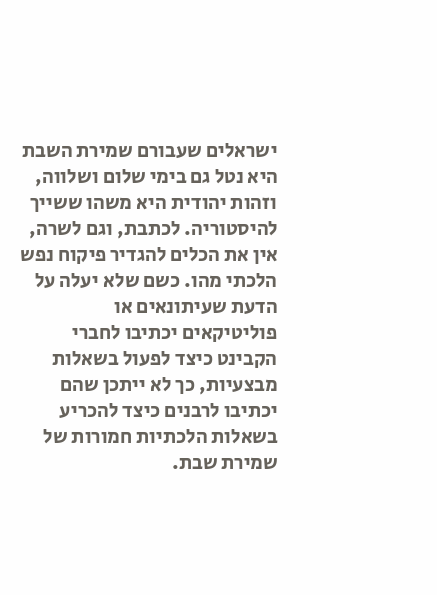ישראלים שעבורם שמירת השבת היא נטל גם בימי שלום ושלווה, וזהות יהודית היא משהו ששייך להיסטוריה. לכתבת, וגם לשרה, אין את הכלים להגדיר פיקוח נפש הלכתי מהו. כשם שלא יעלה על הדעת שעיתונאים או פוליטיקאים יכתיבו לחברי הקבינט כיצד לפעול בשאלות מבצעיות, כך לא ייתכן שהם יכתיבו לרבנים כיצד להכריע בשאלות הלכתיות חמורות של שמירת שבת.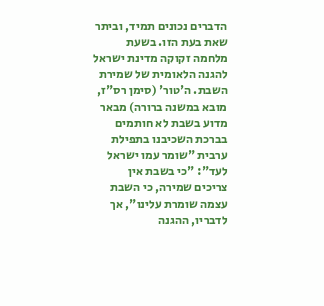הדברים נכונים תמיד, וביתר שאת בעת הזו. בשעת מלחמה זקוקה מדינת ישראל להגנה הלאומית של שמירת השבת. ה'טור' (סימן רס"ז, מובא במשנה ברורה) מבאר מדוע בשבת לא חותמים בברכת השכיבנו בתפילת ערבית "שומר עמו ישראל לעד": "כי בשבת אין צריכים שמירה, כי השבת עצמה שומרת עלינו", אך לדבריו, ההגנה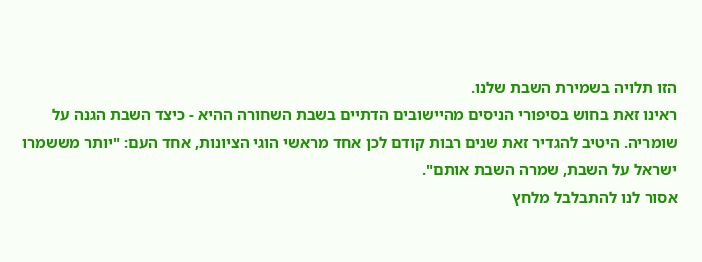הזו תלויה בשמירת השבת שלנו.
ראינו זאת בחוש בסיפורי הניסים מהיישובים הדתיים בשבת השחורה ההיא - כיצד השבת הגנה על שומריה. היטיב להגדיר זאת שנים רבות קודם לכן אחד מראשי הוגי הציונות, אחד העם: "יותר מששמרו ישראל על השבת, שמרה השבת אותם".
אסור לנו להתבלבל מלחץ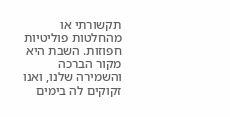תקשורתי או מהחלטות פוליטיות חפוזות. השבת היא מקור הברכה והשמירה שלנו, ואנו זקוקים לה בימים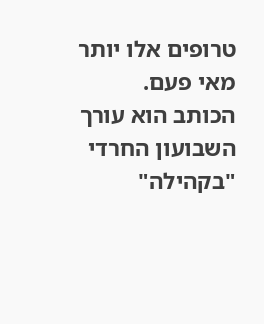טרופים אלו יותר מאי פעם.
הכותב הוא עורך השבועון החרדי "בקהילה"